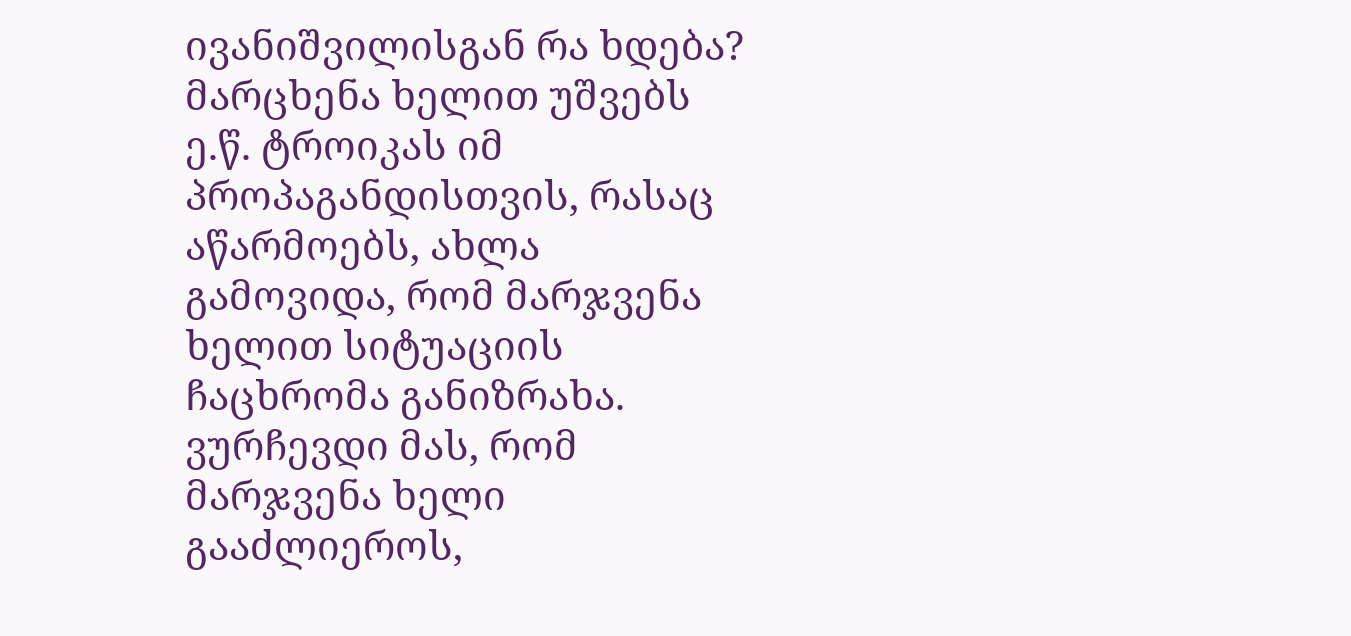ივანიშვილისგან რა ხდება? მარცხენა ხელით უშვებს ე.წ. ტროიკას იმ პროპაგანდისთვის, რასაც აწარმოებს, ახლა გამოვიდა, რომ მარჯვენა ხელით სიტუაციის ჩაცხრომა განიზრახა. ვურჩევდი მას, რომ მარჯვენა ხელი გააძლიეროს,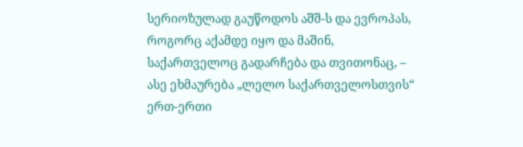სერიოზულად გაუწოდოს აშშ-ს და ევროპას, როგორც აქამდე იყო და მაშინ, საქართველოც გადარჩება და თვითონაც, – ასე ეხმაურება „ლელო საქართველოსთვის“ ერთ-ერთი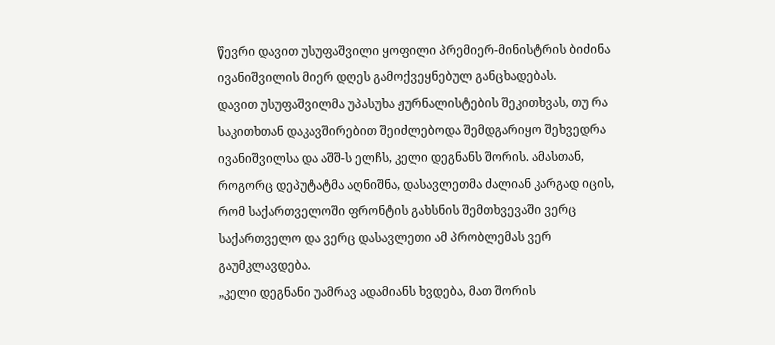წევრი დავით უსუფაშვილი ყოფილი პრემიერ-მინისტრის ბიძინა ივანიშვილის მიერ დღეს გამოქვეყნებულ განცხადებას.
დავით უსუფაშვილმა უპასუხა ჟურნალისტების შეკითხვას, თუ რა საკითხთან დაკავშირებით შეიძლებოდა შემდგარიყო შეხვედრა ივანიშვილსა და აშშ-ს ელჩს, კელი დეგნანს შორის. ამასთან, როგორც დეპუტატმა აღნიშნა, დასავლეთმა ძალიან კარგად იცის, რომ საქართველოში ფრონტის გახსნის შემთხვევაში ვერც საქართველო და ვერც დასავლეთი ამ პრობლემას ვერ გაუმკლავდება.
„კელი დეგნანი უამრავ ადამიანს ხვდება, მათ შორის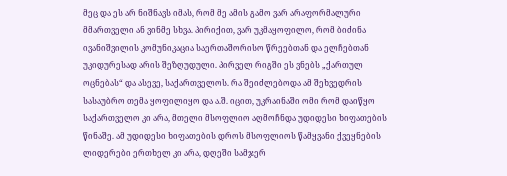მეც და ეს არ ნიშნავს იმას, რომ მე ამის გამო ვარ არაფორმალური მმართველი ან ვინმე სხვა. პირიქით, ვარ უკმაყოფილო, რომ ბიძინა ივანიშვილის კომუნიკაცია საერთაშორისო წრეებთან და ელჩებთან უკიდურესად არის შეზღუდული. პირველ რიგში ეს ვნებს „ქართულ ოცნებას“ და ასევე, საქართველოს. რა შეიძლებოდა ამ შეხვედრის სასაუბრო თემა ყოფილიყო და ა.შ. იცით, უკრაინაში ომი რომ დაიწყო საქართველო კი არა, მთელი მსოფლიო აღმოჩნდა უდიდესი ხიფათების წინაშე. ამ უდიდესი ხიფათების დროს მსოფლიოს წამყვანი ქვეყნების ლიდერები ერთხელ კი არა, დღეში სამჯერ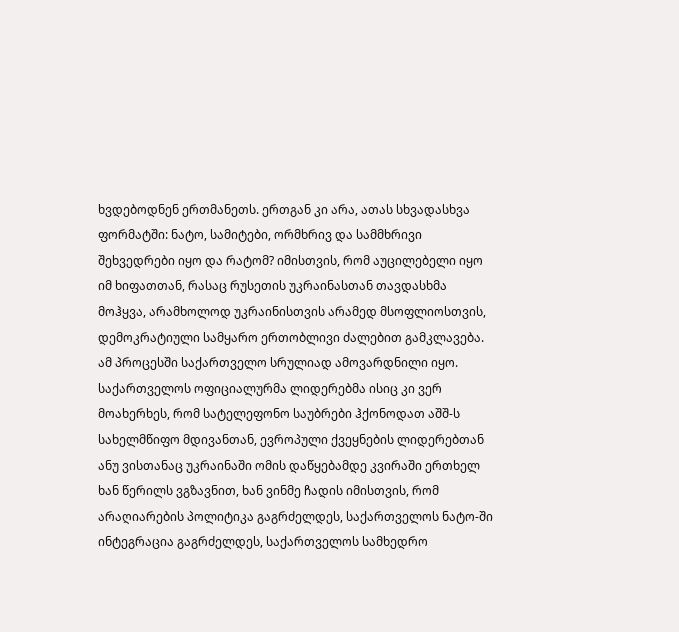ხვდებოდნენ ერთმანეთს. ერთგან კი არა, ათას სხვადასხვა ფორმატში: ნატო, სამიტები, ორმხრივ და სამმხრივი შეხვედრები იყო და რატომ? იმისთვის, რომ აუცილებელი იყო იმ ხიფათთან, რასაც რუსეთის უკრაინასთან თავდასხმა მოჰყვა, არამხოლოდ უკრაინისთვის არამედ მსოფლიოსთვის, დემოკრატიული სამყარო ერთობლივი ძალებით გამკლავება. ამ პროცესში საქართველო სრულიად ამოვარდნილი იყო. საქართველოს ოფიციალურმა ლიდერებმა ისიც კი ვერ მოახერხეს, რომ სატელეფონო საუბრები ჰქონოდათ აშშ-ს სახელმწიფო მდივანთან, ევროპული ქვეყნების ლიდერებთან ანუ ვისთანაც უკრაინაში ომის დაწყებამდე კვირაში ერთხელ ხან წერილს ვგზავნით, ხან ვინმე ჩადის იმისთვის, რომ არაღიარების პოლიტიკა გაგრძელდეს, საქართველოს ნატო-ში ინტეგრაცია გაგრძელდეს, საქართველოს სამხედრო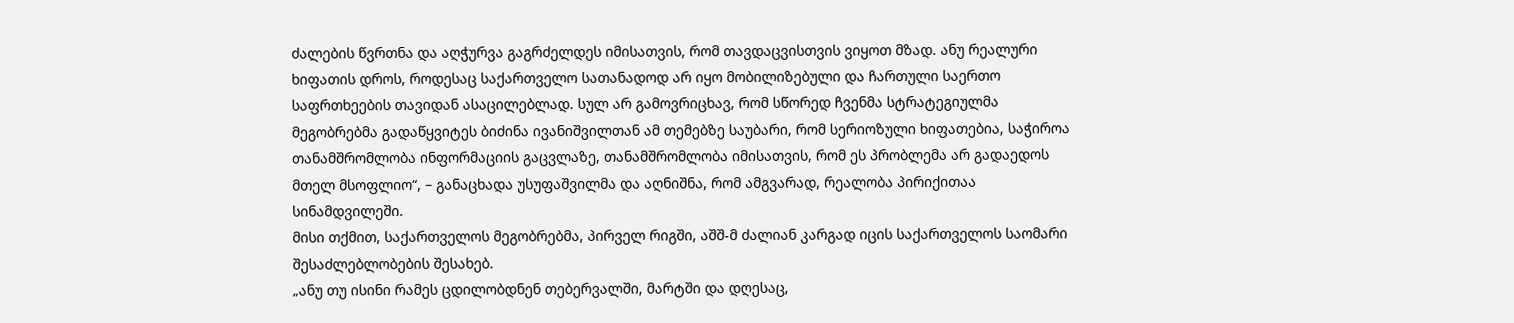ძალების წვრთნა და აღჭურვა გაგრძელდეს იმისათვის, რომ თავდაცვისთვის ვიყოთ მზად. ანუ რეალური ხიფათის დროს, როდესაც საქართველო სათანადოდ არ იყო მობილიზებული და ჩართული საერთო საფრთხეების თავიდან ასაცილებლად. სულ არ გამოვრიცხავ, რომ სწორედ ჩვენმა სტრატეგიულმა მეგობრებმა გადაწყვიტეს ბიძინა ივანიშვილთან ამ თემებზე საუბარი, რომ სერიოზული ხიფათებია, საჭიროა თანამშრომლობა ინფორმაციის გაცვლაზე, თანამშრომლობა იმისათვის, რომ ეს პრობლემა არ გადაედოს მთელ მსოფლიო“, – განაცხადა უსუფაშვილმა და აღნიშნა, რომ ამგვარად, რეალობა პირიქითაა სინამდვილეში.
მისი თქმით, საქართველოს მეგობრებმა, პირველ რიგში, აშშ-მ ძალიან კარგად იცის საქართველოს საომარი შესაძლებლობების შესახებ.
„ანუ თუ ისინი რამეს ცდილობდნენ თებერვალში, მარტში და დღესაც,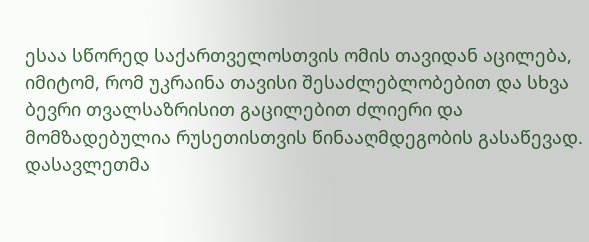ესაა სწორედ საქართველოსთვის ომის თავიდან აცილება, იმიტომ, რომ უკრაინა თავისი შესაძლებლობებით და სხვა ბევრი თვალსაზრისით გაცილებით ძლიერი და მომზადებულია რუსეთისთვის წინააღმდეგობის გასაწევად. დასავლეთმა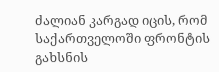ძალიან კარგად იცის, რომ საქართველოში ფრონტის გახსნის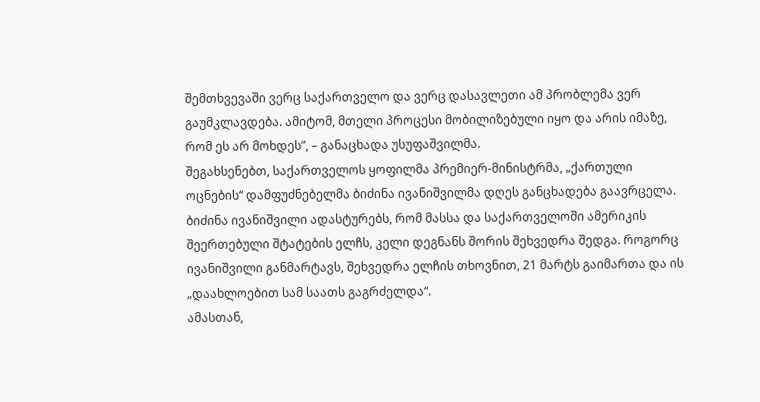შემთხვევაში ვერც საქართველო და ვერც დასავლეთი ამ პრობლემა ვერ გაუმკლავდება. ამიტომ, მთელი პროცესი მობილიზებული იყო და არის იმაზე, რომ ეს არ მოხდეს”, – განაცხადა უსუფაშვილმა.
შეგახსენებთ, საქართველოს ყოფილმა პრემიერ-მინისტრმა, „ქართული ოცნების“ დამფუძნებელმა ბიძინა ივანიშვილმა დღეს განცხადება გაავრცელა. ბიძინა ივანიშვილი ადასტურებს, რომ მასსა და საქართველოში ამერიკის შეერთებული შტატების ელჩს, კელი დეგნანს შორის შეხვედრა შედგა. როგორც ივანიშვილი განმარტავს, შეხვედრა ელჩის თხოვნით, 21 მარტს გაიმართა და ის „დაახლოებით სამ საათს გაგრძელდა“.
ამასთან,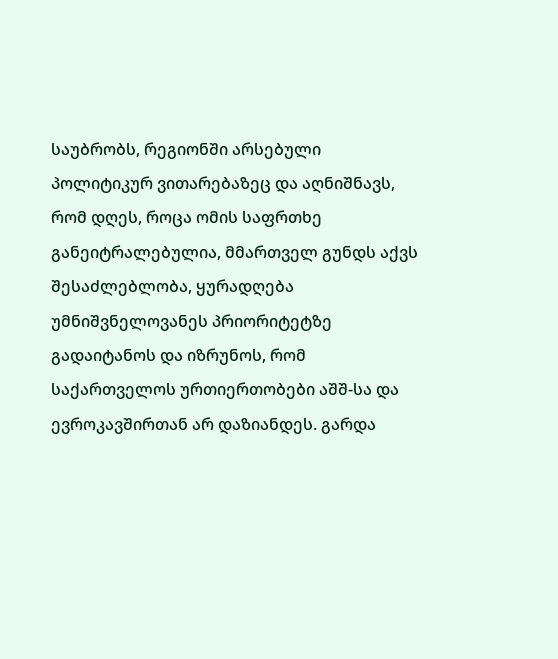საუბრობს, რეგიონში არსებული პოლიტიკურ ვითარებაზეც და აღნიშნავს, რომ დღეს, როცა ომის საფრთხე განეიტრალებულია, მმართველ გუნდს აქვს შესაძლებლობა, ყურადღება უმნიშვნელოვანეს პრიორიტეტზე გადაიტანოს და იზრუნოს, რომ საქართველოს ურთიერთობები აშშ-სა და ევროკავშირთან არ დაზიანდეს. გარდა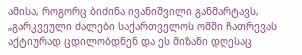ამისა, როგორც ბიძინა ივანიშვილი განმარტავს, „გარკვეული ძალები საქართველოს ომში ჩათრევას აქტიურად ცდილობდნენ და ეს მიზანი დღესაც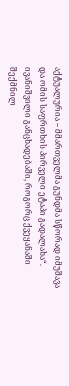აქტუალურია – მმართველმა გუნდმა სწორად იმუშავა და ომის საფრთხის პირველი ეტაპი გადალახა“.
ივანიშვილი განცხადებაში, როგორც ქვეყანაში შექმნილ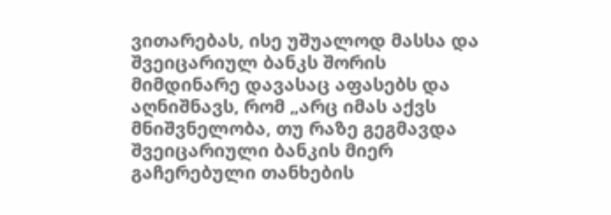ვითარებას, ისე უშუალოდ მასსა და შვეიცარიულ ბანკს შორის მიმდინარე დავასაც აფასებს და აღნიშნავს, რომ „არც იმას აქვს მნიშვნელობა, თუ რაზე გეგმავდა შვეიცარიული ბანკის მიერ გაჩერებული თანხების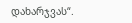დახარჯვას“.